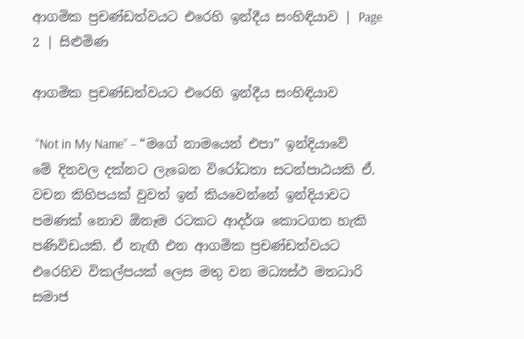ආගමික ප්‍රචණ්ඩත්වයට එරෙහි ඉන්දීය සංහිඳියාව | Page 2 | සිළුමිණ

ආගමික ප්‍රචණ්ඩත්වයට එරෙහි ඉන්දීය සංහිඳියාව

 “Not in My Name” – “මගේ නාමයෙන් එපා” ඉන්දියාවේ මේ දිනවල දක්නට ලැබෙන විරෝධතා සටන්පාඨයකි ඒ. වචන කිහිපයක් වුවත් ඉන් කියවෙන්නේ ඉන්දියාවට පමණක් නොව ඕනෑම රටකට ආදර්ශ කොටගත හැකි පණිවිඩයකි. ඒ නැඟී එන ආගමික ප්‍රචණ්ඩත්වයට එරෙහිව විකල්පයක් ලෙස මතු වන මධ්‍යස්ථ මතධාරි සමාජ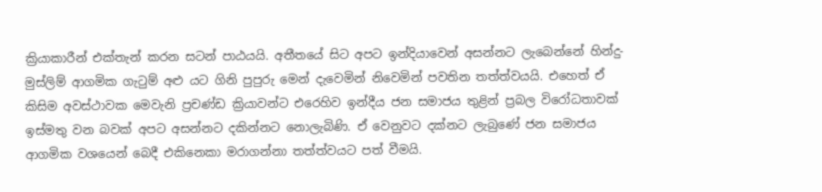ක්‍රියාකාරීන් එක්තැන් කරන සටන් පාඨයයි. අතීතයේ සිට අපට ඉන්දියාවෙන් අසන්නට ලැබෙන්නේ හින්දු-මුස්ලිම් ආගමික ගැටුම් අළු යට ගිනි පුපුරු මෙන් දැවෙමින් නිවෙමින් පවතින තත්ත්වයයි. එහෙත් ඒ කිසිම අවස්ථාවක මෙවැනි ප්‍රචණ්ඩ ක්‍රියාවන්ට එරෙහිව ඉන්දීය ජන සමාජය තුළින් ප්‍රබල විරෝධතාවක් ඉස්මතු වන බවක් අපට අසන්නට දකින්නට නොලැබිණි. ඒ වෙනුවට දක්නට ලැබුණේ ජන සමාජය ආගමික වශයෙන් බෙදී එකිනෙකා මරාගන්නා තත්ත්වයට පත් වීමයි.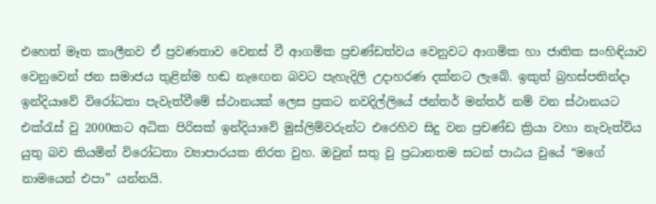එහෙත් මෑත කාලීනව ඒ ප්‍රවණතාව වෙනස් වී ආගමික ප්‍රචණ්ඩත්වය වෙනුවට ආගමික හා ජාතික සංහිඳියාව වෙනුවෙන් ජන සමාජය තුළින්ම හඬ නැ‍ඟෙන බවට පැහැදිලි උදාහරණ දක්නට ලැබේ. ඉකුත් බ්‍රහස්පතින්දා ඉන්දියාවේ විරෝධතා පැවැත්වීමේ ස්ථානයක් ලෙස ප්‍රකට නවදිල්ලියේ ජන්තර් මන්තර් නම් වන ස්ථානයට එක්රැස් වු 2000කට අධික පිරිසක් ඉන්දියාවේ මුස්ලිම්වරුන්ට එරෙහිව සිදු වන ප්‍රචණ්ඩ ක්‍රියා වහා නැවැත්විය යුතු බව කියමින් විරෝධතා ව්‍යාපාරයක නිරත වුහ. ඔවුන් සතු වු ප්‍රධානතම සටන් පාඨය වුයේ “මගේ නාමයෙන් එපා” යන්නයි.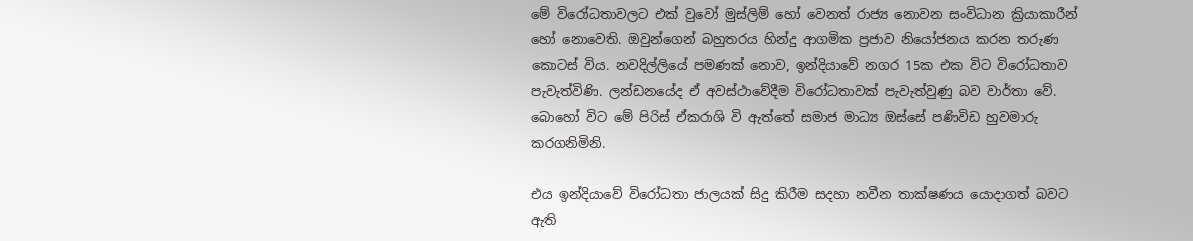මේ විරෝධතාවලට එක් වුවෝ මුස්ලිම් හෝ වෙනත් රාජ්‍ය නොවන සංවිධාන ක්‍රියාකාරීන් හෝ නොවෙති. ඔවුන්ගෙන් බහුතරය හින්දු ආගමික ප්‍රජාව නියෝජනය කරන තරුණ කොටස් විය. නවදිල්ලියේ පමණක් නොව, ඉන්දියාවේ නගර 15ක එක විට විරෝධතාව පැවැත්විණි. ලන්ඩනයේද ඒ අවස්ථාවේදීම විරෝධතාවක් පැවැත්වුණු බව වාර්තා වේ. බොහෝ විට මේ පිරිස් ඒකරාශි වි ඇත්තේ සමාජ මාධ්‍ය ඔස්සේ පණිවිඩ හුවමාරු කරගනිමිනි.

එය ඉන්දියාවේ විරෝධතා ජාලයක් සිදු කිරීම සදහා නවීන තාක්ෂණය යොදාගත් බවට ඇති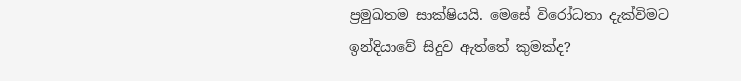ප්‍රමුඛතම සාක්ෂියයි. මෙසේ විරෝධතා දැක්විමට ඉන්දියාවේ සිදුව ඇත්තේ කුමක්ද?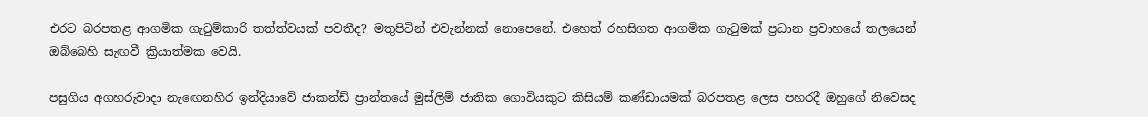එරට බරපතළ ආගමික ගැටුම්කාරි තත්ත්වයක් පවතීද? මතුපිටින් එවැන්නක් නොපෙනේ. එහෙත් රහසිගත ආගමික ගැටුමක් ප්‍රධාන ප්‍රවාහයේ තලයෙන් ඔබ්බෙහි සැඟවී ක්‍රියාත්මක වෙයි.

පසුගිය අගහරුවාදා නැ‍ඟෙනහිර ඉන්දියාවේ ජාකන්ඩ් ප්‍රාන්තයේ මුස්ලිම් ජාතික ගොවියකුට කිසියම් කණ්ඩායමක් බරපතළ ලෙස පහරදී ඔහුගේ නිවෙසද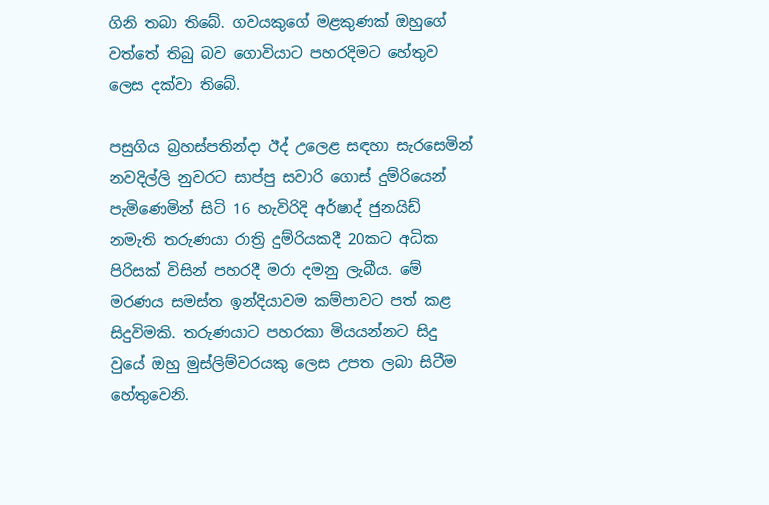ගිනි තබා තිබේ. ගවයකුගේ මළකුණක් ඔහුගේ වත්තේ තිබු බව ගොවියාට පහරදිමට හේතුව ලෙස දක්වා තිබේ.

පසුගිය බ්‍රහස්පතින්දා ඊද් උලෙළ සඳහා සැරසෙමින් නවදිල්ලි නුවරට සාප්පු සවාරි ගොස් දුම්රියෙන් පැමිණෙමින් සිටි 16 හැවිරිදි අර්ෂාද් ජුනයිඩ් නමැති තරුණයා රාත්‍රි දුම්රියකදී 20කට අධික පිරිසක් විසින් පහරදී මරා දමනු ලැබීය. මේ මරණය සමස්ත ඉන්දියාවම කම්පාවට පත් කළ සිදුවිමකි. තරුණයාට පහරකා මියයන්නට සිදු වුයේ ඔහු මුස්ලිම්වරයකු ලෙස උපත ලබා සිටීම හේතුවෙනි.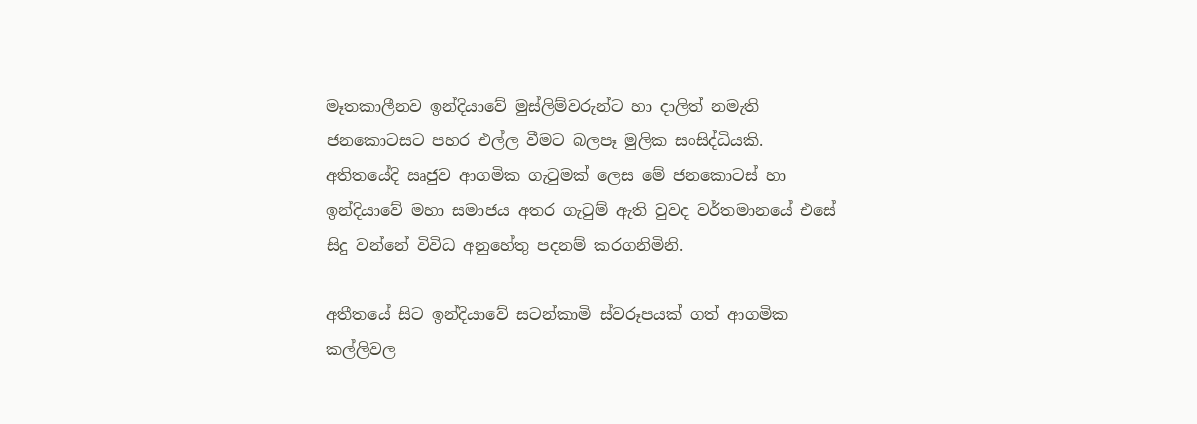මෑතකාලීනව ඉන්දියාවේ මුස්ලිම්වරුන්ට හා දාලිත් නමැති ජනකොටසට පහර එල්ල වීමට බලපෑ මුලික සංසිද්ධියකි. අතිතයේදි ඍජුව ආගමික ගැටුමක් ලෙස මේ ජනකොටස් හා ඉන්දියාවේ මහා සමාජය අතර ගැටුම් ඇති වුවද වර්තමානයේ එසේ සිදු වන්නේ විවිධ අනුහේතු පදනම් කරගනිමිනි.

අතීතයේ සිට ඉන්දියාවේ සටන්කාමි ස්වරූපයක් ගත් ආගමික කල්ලිවල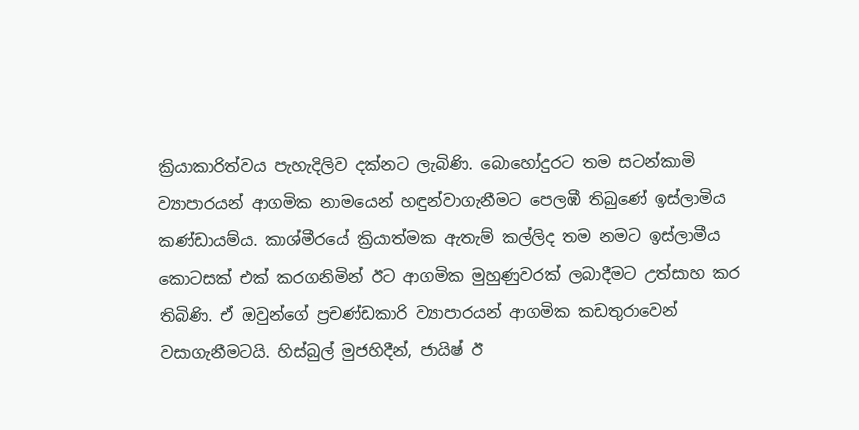ක්‍රියාකාරිත්වය පැහැදිලිව දක්නට ලැබිණි. බොහෝදුරට තම සටන්කාමි ව්‍යාපාරයන් ආගමික නාමයෙන් හඳුන්වාගැනීමට පෙලඹී තිබුණේ ඉස්ලාමිය කණ්ඩායම්ය. කාශ්මීරයේ ක්‍රියාත්මක ඇතැම් කල්ලිද තම නමට ඉස්ලාමීය කොටසක් එක් කරගනිමින් ඊට ආගමික මුහුණුවරක් ලබාදීමට උත්සාහ කර තිබිණි. ඒ ඔවුන්ගේ ප්‍රචණ්ඩකාරි ව්‍යාපාරයන් ආගමික කඩතුරාවෙන් වසාගැනීමටයි. හිස්බුල් මුජහිදීන්, ජායිෂ් ඊ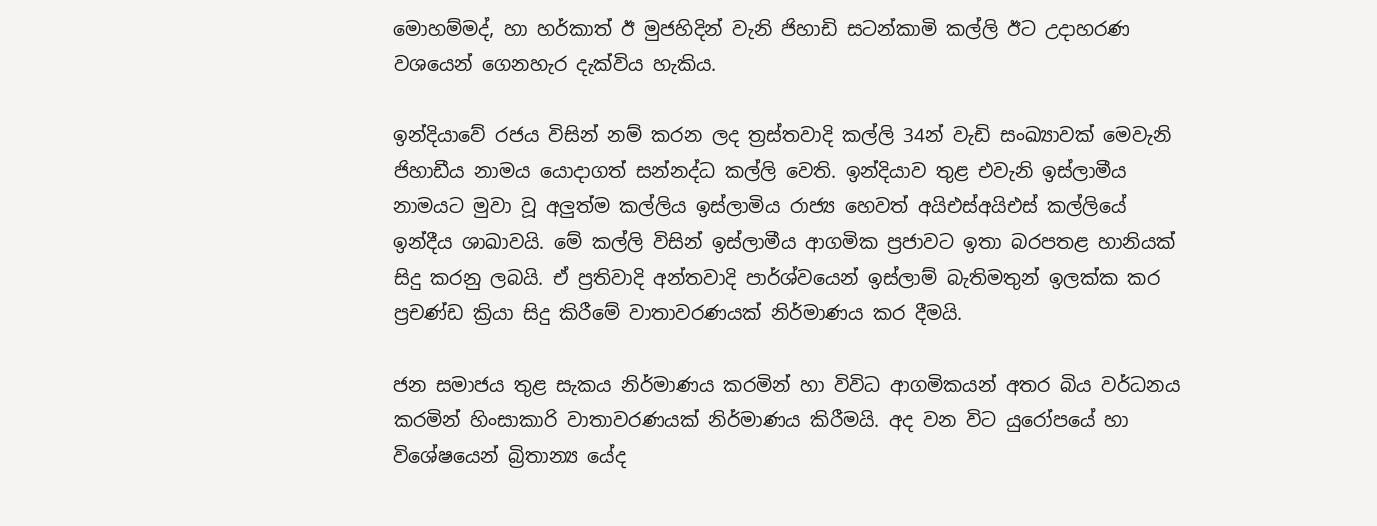මොහම්මද්, හා හර්කාත් ඊ මුජහිදින් වැනි ජිහාඩි සටන්කාමි කල්ලි ඊට උදාහරණ වශයෙන් ගෙනහැර දැක්විය හැකිය.

ඉන්දියාවේ රජය විසින් නම් කරන ලද ත්‍රස්තවාදි කල්ලි 34න් වැඩි සංඛ්‍යාවක් මෙවැනි ජිහාඩීය නාමය යොදාගත් සන්නද්ධ කල්ලි වෙති. ඉන්දියාව තුළ එවැනි ඉස්ලාමීය නාමයට මුවා වූ අලුත්ම කල්ලිය ඉස්ලාමිය රාජ්‍ය හෙවත් අයිඑස්අයිඑස් කල්ලියේ ඉන්දීය ශාඛාවයි. මේ කල්ලි විසින් ඉස්ලාමීය ආගමික ප්‍රජාවට ඉතා බරපතළ හානියක් සිදු කරනු ලබයි. ඒ ප්‍රතිවාදි අන්තවාදි පාර්ශ්වයෙන් ඉස්ලාම් බැතිමතුන් ඉලක්ක කර ප්‍රචණ්ඩ ක්‍රියා සිදු කිරීමේ වාතාවරණයක් නිර්මාණය කර දීමයි.

ජන සමාජය තුළ සැකය නිර්මාණය කරමින් හා විවිධ ආගමිකයන් අතර බිය වර්ධනය කරමින් හිංසාකාරි වාතාවරණයක් නිර්මාණය කිරීමයි. අද වන විට යුරෝපයේ හා විශේෂයෙන් බ්‍රිතාන්‍ය යේද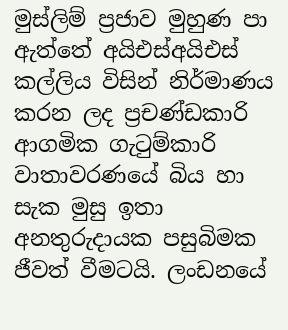මුස්ලිම් ප්‍රජාව මුහුණ පා ඇත්තේ අයිඑස්අයිඑස් කල්ලිය විසින් නිර්මාණය කරන ලද ප්‍රචණ්ඩකාරි ආගමික ගැටුම්කාරි වාතාවරණයේ බිය හා සැක මුසු ඉතා අනතුරුදායක පසුබිමක ජීවත් වීමටයි. ලංඩනයේ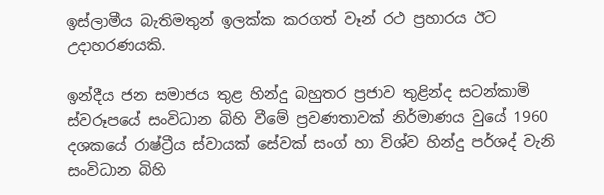ඉස්ලාමීය බැතිමතුන් ඉලක්ක කරගත් වෑන් රථ ප්‍රහාරය ඊට උදාහරණයකි.

ඉන්දීය ජන සමාජය තුළ හින්දු බහුතර ප්‍රජාව තුළින්ද සටන්කාමි ස්වරූපයේ සංවිධාන බිහි වීමේ ප්‍රවණතාවක් නිර්මාණය වුයේ 1960 දශකයේ රාෂ්ට්‍රීය ස්වායක් සේවක් සංග් හා විශ්ව හින්දු පර්ශද් වැනි සංවිධාන බිහි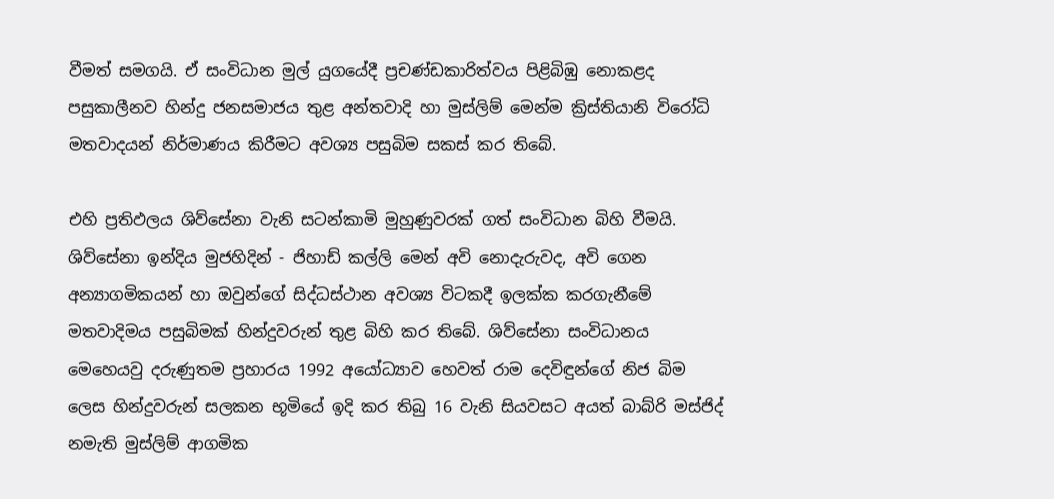වීමත් සමගයි. ඒ සංවිධාන මුල් යුගයේදී ප්‍රචණ්ඩකාරිත්වය පිළිබිඹු නොකළද පසුකාලීනව හින්දු ජනසමාජය තුළ අන්තවාදි හා මුස්ලිම් මෙන්ම ක්‍රිස්තියානි විරෝධි මතවාදයන් නිර්මාණය කිරීමට අවශ්‍ය පසුබිම සකස් කර තිබේ.

එහි ප්‍රතිඵලය ශිව්සේනා වැනි සටන්කාමි මුහුණුවරක් ගත් සංවිධාන බිහි වීමයි. ශිව්සේනා ඉන්දිය මුජහිදින් - ජිහාඩ් කල්ලි මෙන් අවි නොදැරුවද, අවි ගෙන අන්‍යාගමිකයන් හා ඔවුන්ගේ සිද්ධස්ථාන අවශ්‍ය විටකදී ඉලක්ක කරගැනීමේ මතවාදිමය පසුබිමක් හින්දුවරුන් තුළ බිහි කර තිබේ. ශිව්සේනා සංවිධානය මෙහෙයවු දරුණුතම ප්‍රහාරය 1992 අයෝධ්‍යාව හෙවත් රාම දෙවිඳුන්ගේ නිජ බිම ලෙස හින්දුවරුන් සලකන භූමියේ ඉදි කර තිබු 16 වැනි සියවසට අයත් බාබ්රි මස්ජිද් නමැති මුස්ලිම් ආගමික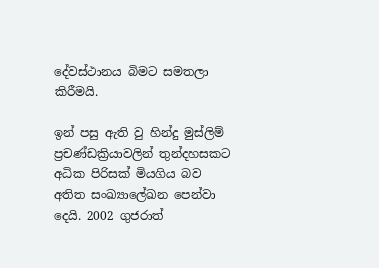දේවස්ථානය බිමට සමතලා කිරීමයි.

ඉන් පසු ඇති වු හින්දු මුස්ලිම් ප්‍රචණ්ඩක්‍රියාවලින් තුන්දහසකට අධික පිරිසක් මියගිය බව අතිත සංඛ්‍යාලේඛන පෙන්වා දෙයි. 2002 ගුජරාත්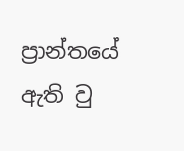ප්‍රාන්තයේ ඇති වු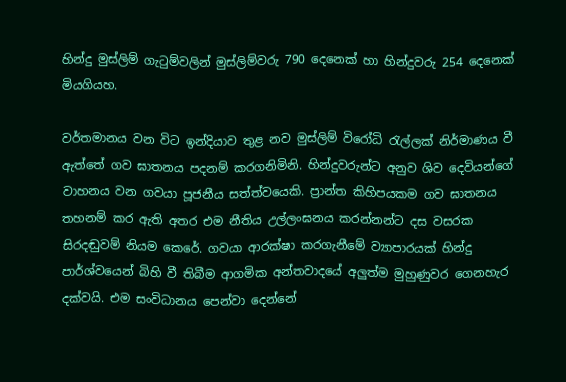හින්දු මුස්ලිම් ගැටුම්වලින් මුස්ලිම්වරු 790 දෙනෙක් හා හින්දුවරු 254 දෙනෙක් මියගියහ.

වර්තමානය වන විට ඉන්දියාව තුළ නව මුස්ලිම් විරෝධි රැල්ලක් නිර්මාණය වී ඇත්තේ ගව ඝාතනය පදනම් කරගනිමිනි. හින්දුවරුන්ට අනුව ශිව දෙවියන්ගේ වාහනය වන ගවයා පූජනීය සත්ත්වයෙකි. ප්‍රාන්ත කිහිපයකම ගව ඝාතනය තහනම් කර ඇති අතර එම නීතිය උල්ලංඝනය කරන්නන්ට දස වසරක සිරදඬුවම් නියම කෙරේ. ගවයා ආරක්ෂා කරගැනීමේ ව්‍යාපාරයක් හින්දු පාර්ශ්වයෙන් බිහි වී තිබීම ආගමික අන්තවාදයේ අලුත්ම මුහුණුවර ගෙනහැර දක්වයි. එම සංවිධානය පෙන්වා දෙන්නේ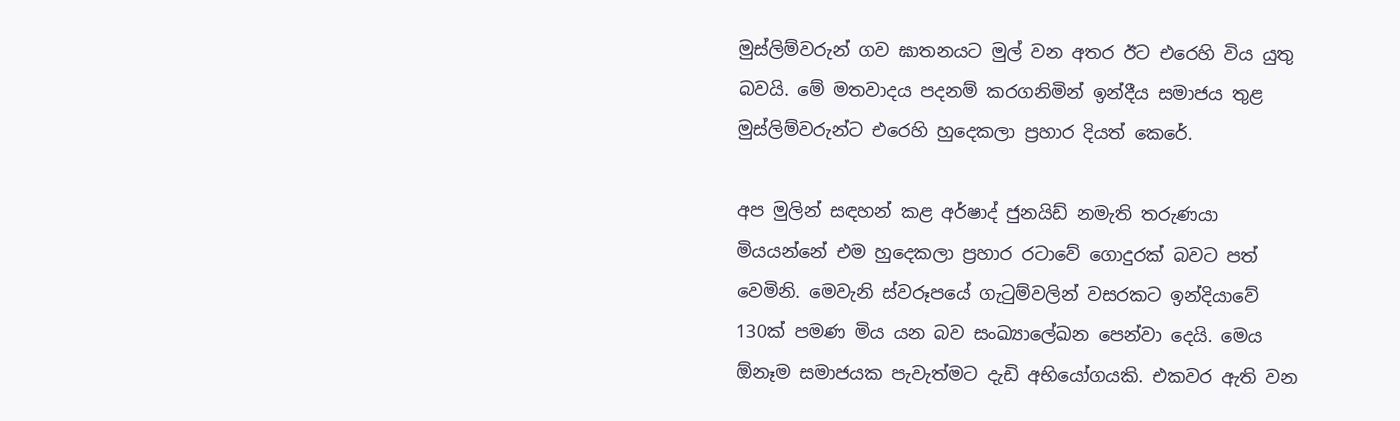මුස්ලිම්වරුන් ගව ඝාතනයට මුල් වන අතර ඊට එරෙහි විය යුතු බවයි. මේ මතවාදය පදනම් කරගනිමින් ඉන්දීය සමාජය තුළ මුස්ලිම්වරුන්ට එරෙහි හුදෙකලා ප්‍රහාර දියත් කෙරේ.

අප මුලින් සඳහන් කළ අර්ෂාද් ජුනයිඩ් නමැති තරුණයා මියයන්නේ එම හුදෙකලා ප්‍රහාර රටාවේ ගොදුරක් බවට පත් වෙමිනි. මෙවැනි ස්වරූපයේ ගැටුම්වලින් වසරකට ඉන්දියාවේ 130ක් පමණ මිය යන බව සංඛ්‍යාලේඛන පෙන්වා දෙයි. මෙය ඕනෑම සමාජයක පැවැත්මට දැඩි අභියෝගයකි. එකවර ඇති වන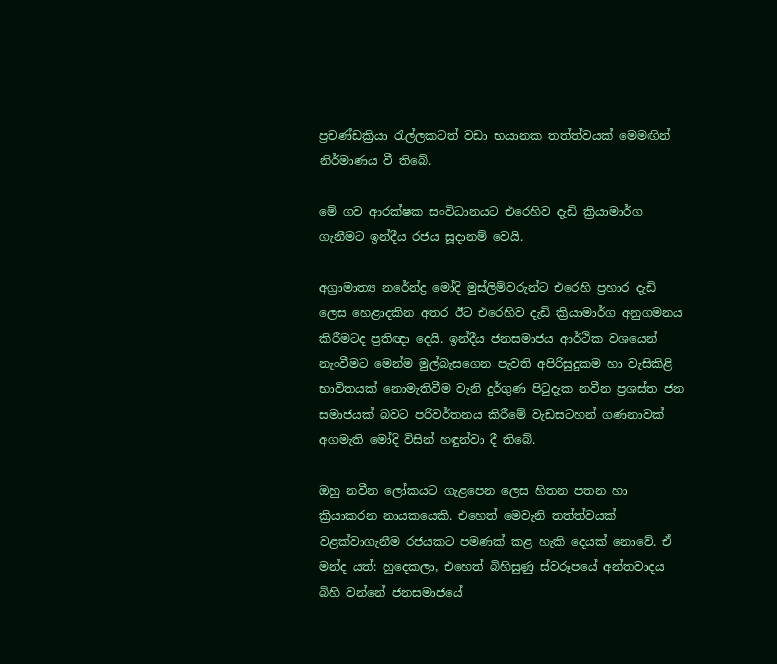ප්‍රචණ්ඩක්‍රියා රැල්ලකටත් වඩා භයානක තත්ත්වයක් මෙමඟින් නිර්මාණය වී තිබේ.

මේ ගව ආරක්ෂක සංවිධානයට එරෙහිව දැඩි ක්‍රියාමාර්ග ගැනීමට ඉන්දීය රජය සූදානම් වෙයි.

අග්‍රාමාත්‍ය නරේන්ද්‍ර මෝදි මුස්ලිම්වරුන්ට එරෙහි ප්‍රහාර දැඩි ලෙස හෙළාදකින අතර ඊට එරෙහිව දැඩි ක්‍රියාමාර්ග අනුගමනය කිරීමටද ප්‍රතිඥා දෙයි. ඉන්දීය ජනසමාජය ආර්ථික වශයෙන් නැංවීමට මෙන්ම මුල්බැසගෙන පැවති අපිරිසුදුකම හා වැසිකිළි භාවිතයක් නොමැතිවීම වැනි දුර්ගුණ පිටුදැක නවීන ප්‍රශස්ත ජන සමාජයක් බවට පරිවර්තනය කිරීමේ වැඩසටහන් ගණනාවක් අගමැති මෝදි විසින් හඳුන්වා දී තිබේ.

ඔහු නවීන ලෝකයට ගැළපෙන ලෙස හිතන පතන හා ක්‍රියාකරන නායකයෙකි. එහෙත් මෙවැනි තත්ත්වයක් වළක්වාගැනීම රජයකට පමණක් කළ හැකි දෙයක් නොවේ. ඒ මන්ද යත්: හුදෙකලා, එහෙත් බිහිසුණු ස්වරූපයේ අන්තවාදය බිහි වන්නේ ජනසමාජයේ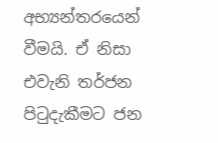අභ්‍යන්තරයෙන් වීමයි. ඒ නිසා එවැනි තර්ජන පිටුදැකීමට ජන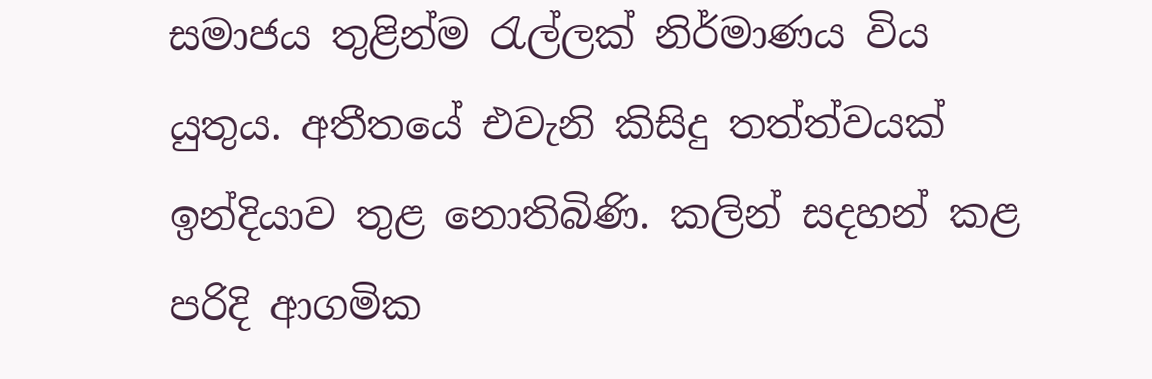සමාජය තුළින්ම රැල්ලක් නිර්මාණය විය යුතුය. අතීතයේ එවැනි කිසිදු තත්ත්වයක් ඉන්දියාව තුළ නොතිබිණි. කලින් සදහන් කළ පරිදි ආගමික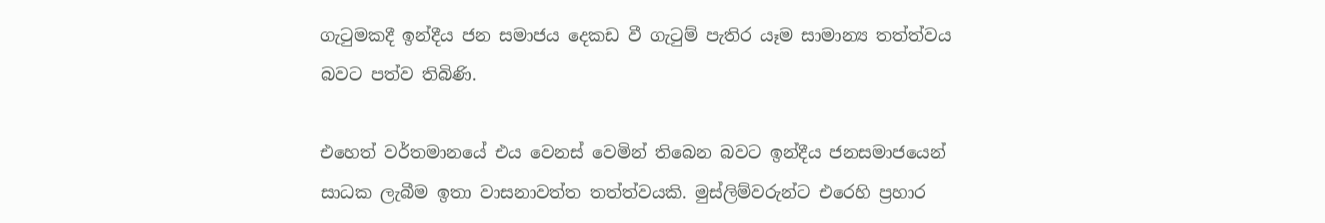ගැටුමකදී ඉන්දීය ජන සමාජය දෙකඩ වී ගැටුම් පැතිර යෑම සාමාන්‍ය තත්ත්වය බවට පත්ව තිබිණි.

එහෙත් වර්තමානයේ එය වෙනස් වෙමින් තිබෙන බවට ඉන්දීය ජනසමාජයෙන් සාධක ලැබීම ඉතා වාසනාවත්ත තත්ත්වයකි. මුස්ලිම්වරුන්ට එරෙහි ප්‍රහාර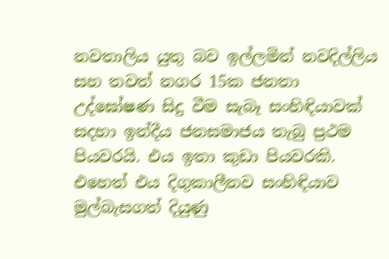නවතාලිය යුතු බව ඉල්ලමින් නවදිල්ලිය සහ තවත් නගර 15ක ජනතා උද්ඝෝෂණ සිදු වීම සැබෑ සංහිඳියාවක් සදහා ඉන්දීය ජනසමාජය තැබු ප්‍රථම පියවරයි. එය ඉතා කුඩා පියවරකි. එහෙත් එය දිගුකාලීනව සංහිඳියාව මුල්බැසගත් දියුණු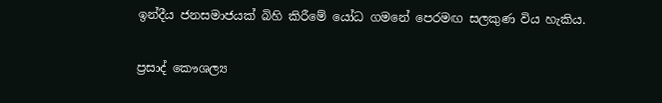ඉන්දීය ජනසමාජයක් බිහි කිරීමේ යෝධ ගමනේ පෙරමඟ සලකුණ විය හැකිය.

ප්‍රසාද් කෞශල්‍ය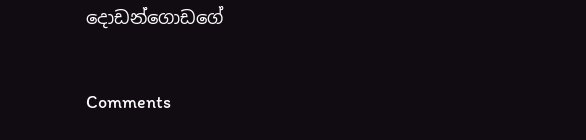දොඩන්ගොඩගේ

Comments